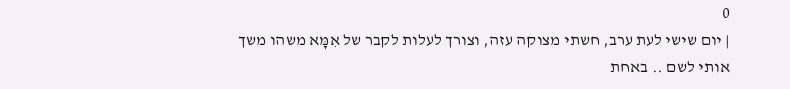0
| יום שישי לעת ערב, חשתי מצוקה עזה, וצורך לעלות לקבר של אִמָּא משהו משך אותי לשם .. באחת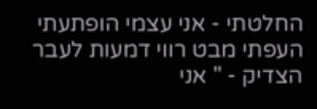החלטתי - אני עצמי הופתעתי העפתי מבט רווי דמעות לעבר הצדיק - " אני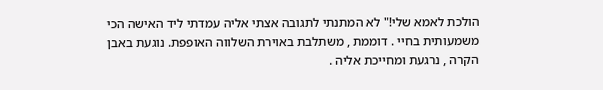הולכת לאמא שלי!" לא המתנתי לתגובה אצתי אליה עמדתי ליד האישה הכי משמעותית בחיי . דוממת , משתלבת באוירת השלווה האופפת. נוגעת באבן הקרה , נרגעת ומחייכת אליה .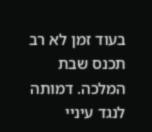בעוד זמן לא רב תכנס שבת המלכה. דמותה לנגד עיניי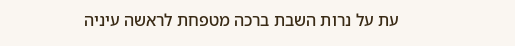עת על נרות השבת ברכה מטפחת לראשה עיניה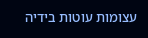עצומות עוטות בידיה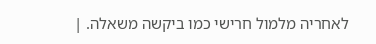לאחריה מלמול חרישי כמו ביקשה משאלה. |